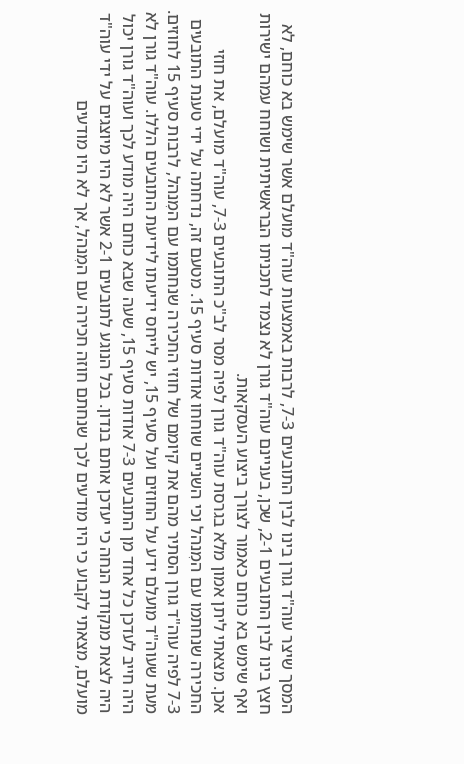המסך שיצר עוה"ד גורן בינו לבין התובעים 7-3, לרבות באמצעות עוה"ד מועלם אשר שימש בא כוחם, לא חצץ בינו לבין התובעים 2-1, שכן, בעניינם עוה"ד גורן לא נצמד לתכניתו הבראשיתית ושוחח עמהם ישירות ואף שימש בא כוחם כאמור לצורך ביצוע העסקאות.
אכן. מצאתי ליתן אמון מלא בגרסת עוה"ד גורן לפיה מסר לב"כ התובעים 7-3, עוה"ד מועלם, את חוזי החכירה שנחתמו עם המִנהל וכי השניים שוחחו אודות סעיף 15. מטעם זה, נדחתה על ידי טענת התובעים 7-3 לפיה עוה"ד גורן הסתיר מהם את קיומם של חוזי החכירה שנחתמו עם המִנהל, לרבות סעיף 15 לחוזים. מעת שעוה"ד מועלם ידע על החוזים ועל סעיף 15, יש לייחס ידיעתו לידיעת התובעים הללו. עוה"ד גורן לא היה חייב לעדכן כל אחד מן התובעים 7-3 אודות סעיף 15, שעה שבא כוחם היה מודע לכך ועוה"ד גורן יכול היה לצאת מנקודת הנחה כי יעדכן אותם בנדון. בכל הנוגע לתובעים 2-1 אשר לא היו מיוצגים על ידי עוה"ד מועלם, מצאתי לקבוע כי היו מודעים לכך שנחתם חוזה חכירה עם המִנהל, אך לא היו מודעים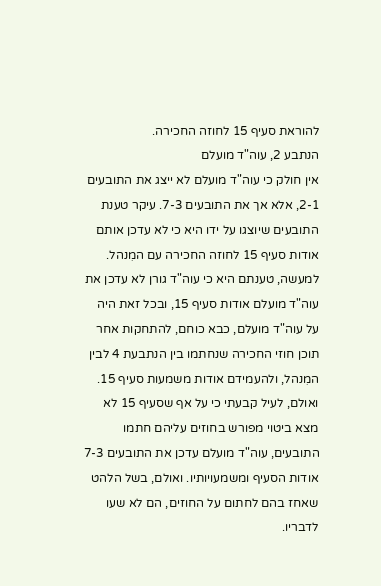להוראת סעיף 15 לחוזה החכירה.
הנתבע 2, עוה"ד מועלם
אין חולק כי עוה"ד מועלם לא ייצג את התובעים 2-1, אלא אך את התובעים 7-3. עיקר טענת התובעים שיוצגו על ידו היא כי לא עדכן אותם אודות סעיף 15 לחוזה החכירה עם המִנהל. למעשה, טענתם היא כי עוה"ד גורן לא עדכן את עוה"ד מועלם אודות סעיף 15, ובכל זאת היה על עוה"ד מועלם, כבא כוחם, להתחקות אחר תוכן חוזי החכירה שנחתמו בין הנתבעת 4 לבין המִנהל, ולהעמידם אודות משמעות סעיף 15.
ואולם, לעיל קבעתי כי על אף שסעיף 15 לא מצא ביטוי מפורש בחוזים עליהם חתמו התובעים, עוה"ד מועלם עדכן את התובעים 7-3 אודות הסעיף ומשמעויותיו. ואולם, בשל הלהט שאחז בהם לחתום על החוזים, הם לא שעו לדבריו.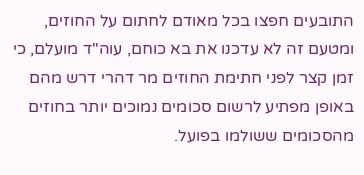התובעים חפצו בכל מאודם לחתום על החוזים, ומטעם זה לא עדכנו את בא כוחם, עוה"ד מועלם, כי זמן קצר לפני חתימת החוזים מר דהרי דרש מהם באופן מפתיע לרשום סכומים נמוכים יותר בחוזים מהסכומים ששולמו בפועל.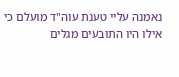נאמנה עליי טענת עוה"ד מועלם כי אילו היו התובעים מגלים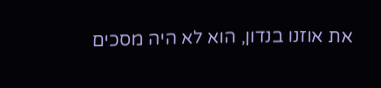את אוזנו בנדון, הוא לא היה מסכים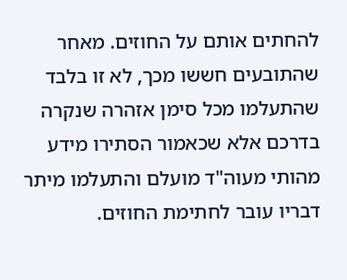להחתים אותם על החוזים. מאחר שהתובעים חששו מכך, לא זו בלבד שהתעלמו מכל סימן אזהרה שנקרה בדרכם אלא שכאמור הסתירו מידע מהותי מעוה"ד מועלם והתעלמו מיתר דבריו עובר לחתימת החוזים.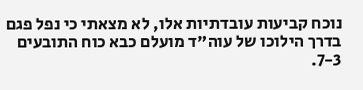נוכח קביעות עובדתיות אלו, לא מצאתי כי נפל פגם בדרך הילוכו של עוה"ד מועלם כבא כוח התובעים 7-3.